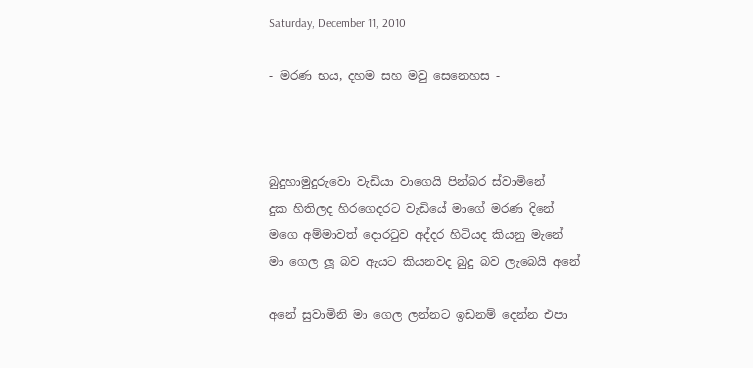Saturday, December 11, 2010

- මරණ භය, දහම සහ මවු සෙනෙහස -



බුදුහාමුදුරුවො වැඩියා වාගෙයි පින්බර ස්වාමිනේ
දුක හිතිලද හිරගෙදරට වැඩියේ මාගේ මරණ දිනේ
මගෙ අම්මාවත් දොරටුව අද්දර හිටියද කියනු මැනේ
මා ගෙල ලූ බව ඇයට කියනවද බුදු බව ලැබෙයි අනේ

අනේ සුවාමිනි මා ගෙල ලන්නට ඉඩනම් දෙන්න එපා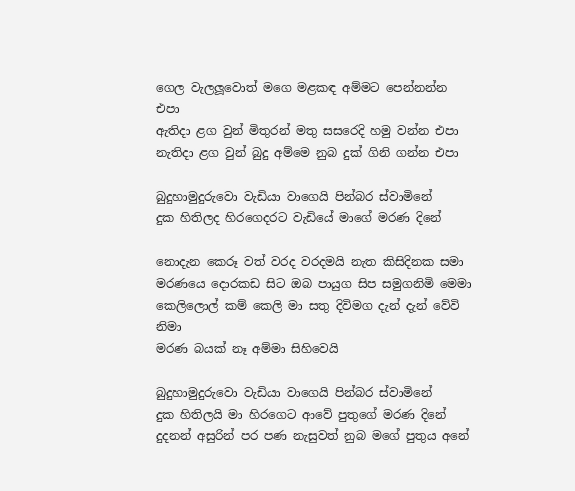ගෙල වැලලූවොත් මගෙ මළකඳ අම්මට පෙන්නන්න එපා
ඇතිදා ළග වුන් මිතුරන් මතු සසරෙදි හමු වන්න එපා
නැතිදා ළග වුන් බුදු අම්මෙ නුබ දුක් ගිනි ගන්න එපා

බුදුහාමුදුරුවො වැඩියා වාගෙයි පින්බර ස්වාමිනේ
දුක හිතිලද හිරගෙදරට වැඩියේ මාගේ මරණ දිනේ

නොදැන කෙරූ වත් වරද වරදමයි නැත කිසිදිනක සමා
මරණයෙ දොරකඩ සිට ඔබ පායුග සිප සමුගනිමි මෙමා
කෙලිලොල් කම් කෙලි මා සතු දිවිමග දැන් දැන් වේවි නිමා
මරණ බයක් නෑ අම්මා සිහිවෙයි

බුදුහාමුදුරුවො වැඩියා වාගෙයි පින්බර ස්වාමිනේ
දුක හිතිලයි මා හිරගෙට ආවේ පුතුගේ මරණ දිනේ
දුදනන් අසුරින් පර පණ නැසුවත් නුබ මගේ පුතුය අනේ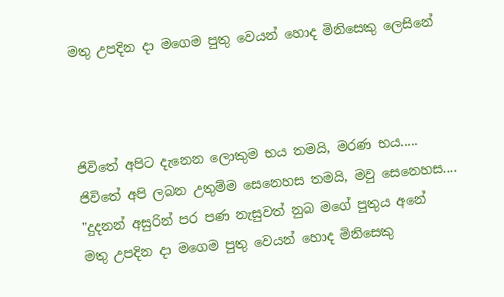මතු උපදින දා මගෙම පුතු වෙයන් හොද මිනිසෙකු ලෙසිනේ



ජිවිතේ අපිට දැනෙන ලොකුම භය තමයි, මරණ භය.....
ජිවිතේ අපි ලබන උතුම්ම සෙනෙහස තමයි, මවු සෙනෙහස....
"දුදනන් අසුරින් පර පණ නැසුවත් නුබ මගේ පුතුය අනේ
මතු උපදින දා මගෙම පුතු වෙයන් හොද මිනිසෙකු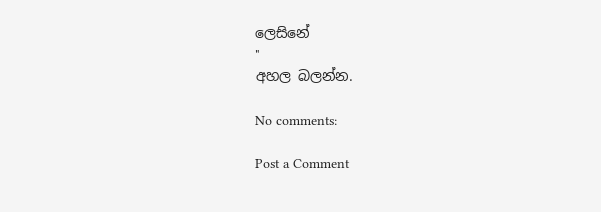ලෙසිනේ
"
අහල බලන්න.

No comments:

Post a Comment